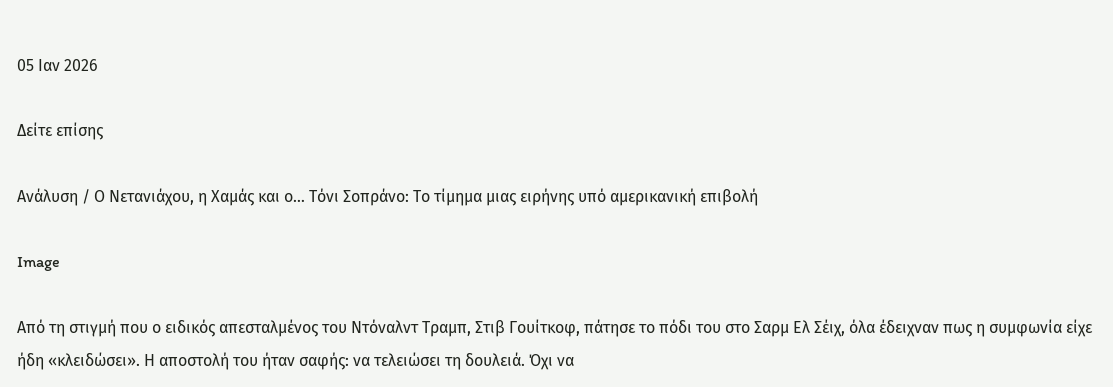05 Ιαν 2026

Δείτε επίσης

Ανάλυση / Ο Νετανιάχου, η Χαμάς και ο… Τόνι Σοπράνο: Το τίμημα μιας ειρήνης υπό αμερικανική επιβολή

Image

Από τη στιγμή που ο ειδικός απεσταλμένος του Ντόναλντ Τραμπ, Στιβ Γουίτκοφ, πάτησε το πόδι του στο Σαρμ Ελ Σέιχ, όλα έδειχναν πως η συμφωνία είχε ήδη «κλειδώσει». Η αποστολή του ήταν σαφής: να τελειώσει τη δουλειά. Όχι να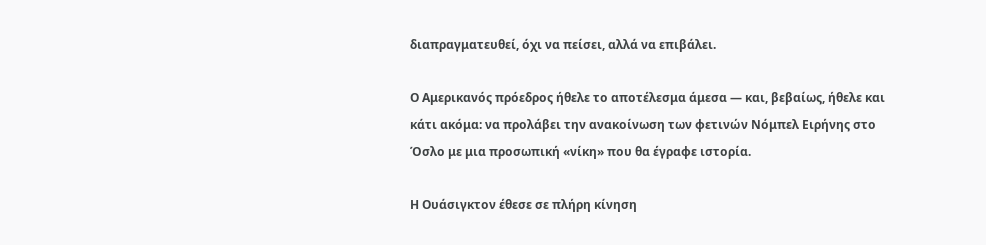διαπραγματευθεί, όχι να πείσει, αλλά να επιβάλει.

Ο Αμερικανός πρόεδρος ήθελε το αποτέλεσμα άμεσα — και, βεβαίως, ήθελε και κάτι ακόμα: να προλάβει την ανακοίνωση των φετινών Νόμπελ Ειρήνης στο Όσλο με μια προσωπική «νίκη» που θα έγραφε ιστορία.

Η Ουάσιγκτον έθεσε σε πλήρη κίνηση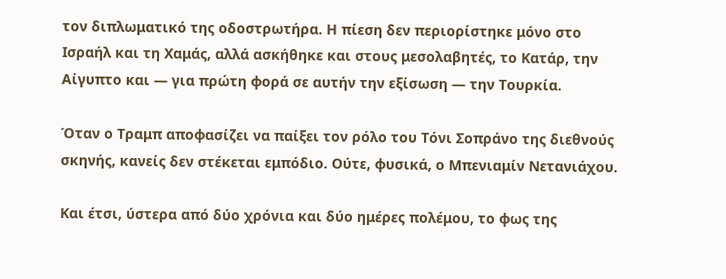τον διπλωματικό της οδοστρωτήρα. Η πίεση δεν περιορίστηκε μόνο στο Ισραήλ και τη Χαμάς, αλλά ασκήθηκε και στους μεσολαβητές, το Κατάρ, την Αίγυπτο και — για πρώτη φορά σε αυτήν την εξίσωση — την Τουρκία.

Όταν ο Τραμπ αποφασίζει να παίξει τον ρόλο του Τόνι Σοπράνο της διεθνούς σκηνής, κανείς δεν στέκεται εμπόδιο. Ούτε, φυσικά, ο Μπενιαμίν Νετανιάχου.

Και έτσι, ύστερα από δύο χρόνια και δύο ημέρες πολέμου, το φως της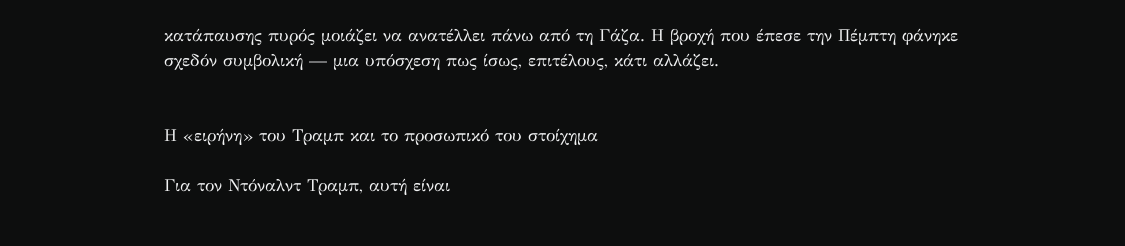κατάπαυσης πυρός μοιάζει να ανατέλλει πάνω από τη Γάζα. Η βροχή που έπεσε την Πέμπτη φάνηκε σχεδόν συμβολική — μια υπόσχεση πως ίσως, επιτέλους, κάτι αλλάζει.


Η «ειρήνη» του Τραμπ και το προσωπικό του στοίχημα

Για τον Ντόναλντ Τραμπ, αυτή είναι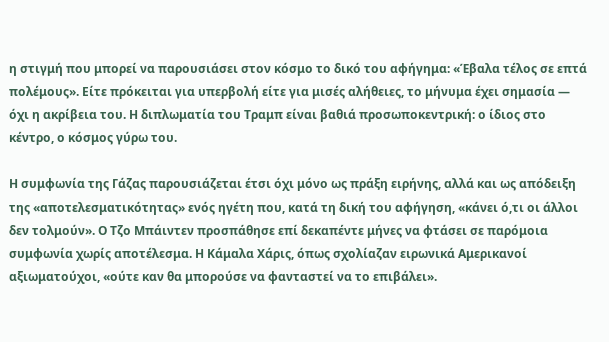η στιγμή που μπορεί να παρουσιάσει στον κόσμο το δικό του αφήγημα: «Έβαλα τέλος σε επτά πολέμους». Είτε πρόκειται για υπερβολή είτε για μισές αλήθειες, το μήνυμα έχει σημασία — όχι η ακρίβεια του. Η διπλωματία του Τραμπ είναι βαθιά προσωποκεντρική: ο ίδιος στο κέντρο, ο κόσμος γύρω του.

Η συμφωνία της Γάζας παρουσιάζεται έτσι όχι μόνο ως πράξη ειρήνης, αλλά και ως απόδειξη της «αποτελεσματικότητας» ενός ηγέτη που, κατά τη δική του αφήγηση, «κάνει ό,τι οι άλλοι δεν τολμούν». Ο Τζο Μπάιντεν προσπάθησε επί δεκαπέντε μήνες να φτάσει σε παρόμοια συμφωνία χωρίς αποτέλεσμα. Η Κάμαλα Χάρις, όπως σχολίαζαν ειρωνικά Αμερικανοί αξιωματούχοι, «ούτε καν θα μπορούσε να φανταστεί να το επιβάλει».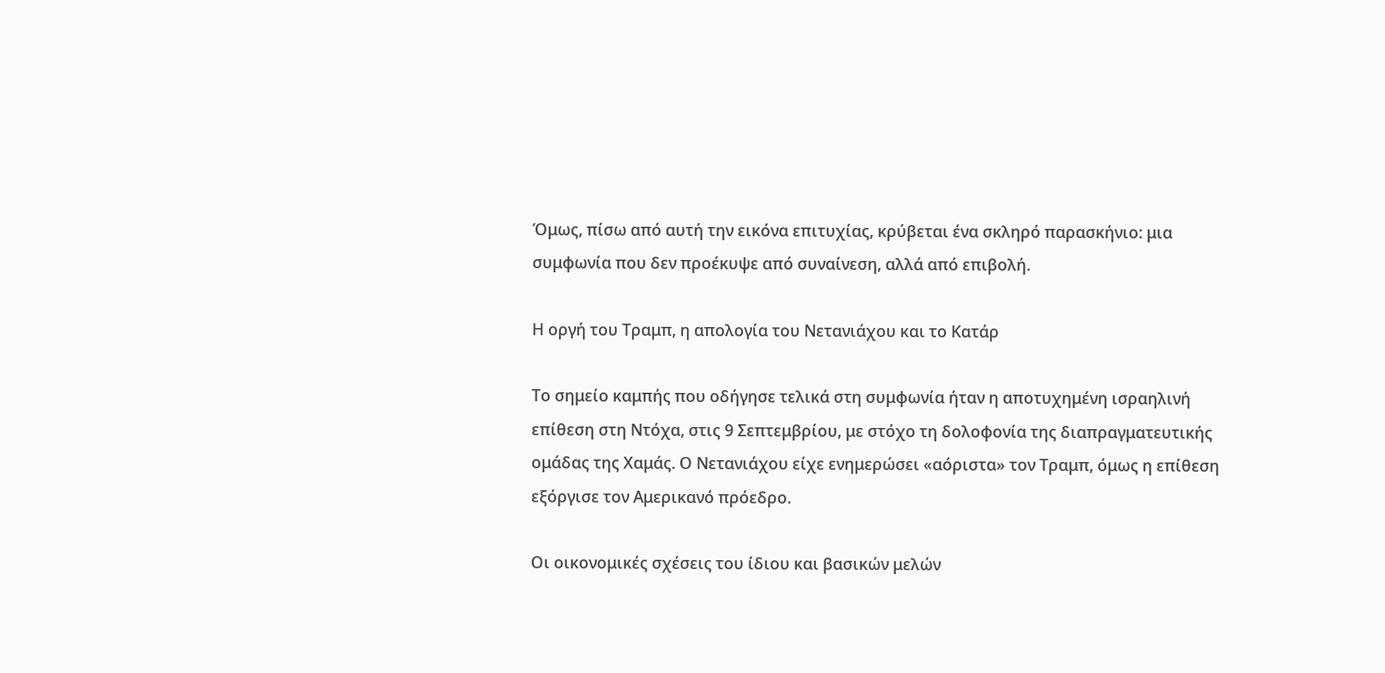Όμως, πίσω από αυτή την εικόνα επιτυχίας, κρύβεται ένα σκληρό παρασκήνιο: μια συμφωνία που δεν προέκυψε από συναίνεση, αλλά από επιβολή.

Η οργή του Τραμπ, η απολογία του Νετανιάχου και το Κατάρ

Το σημείο καμπής που οδήγησε τελικά στη συμφωνία ήταν η αποτυχημένη ισραηλινή επίθεση στη Ντόχα, στις 9 Σεπτεμβρίου, με στόχο τη δολοφονία της διαπραγματευτικής ομάδας της Χαμάς. Ο Νετανιάχου είχε ενημερώσει «αόριστα» τον Τραμπ, όμως η επίθεση εξόργισε τον Αμερικανό πρόεδρο.

Οι οικονομικές σχέσεις του ίδιου και βασικών μελών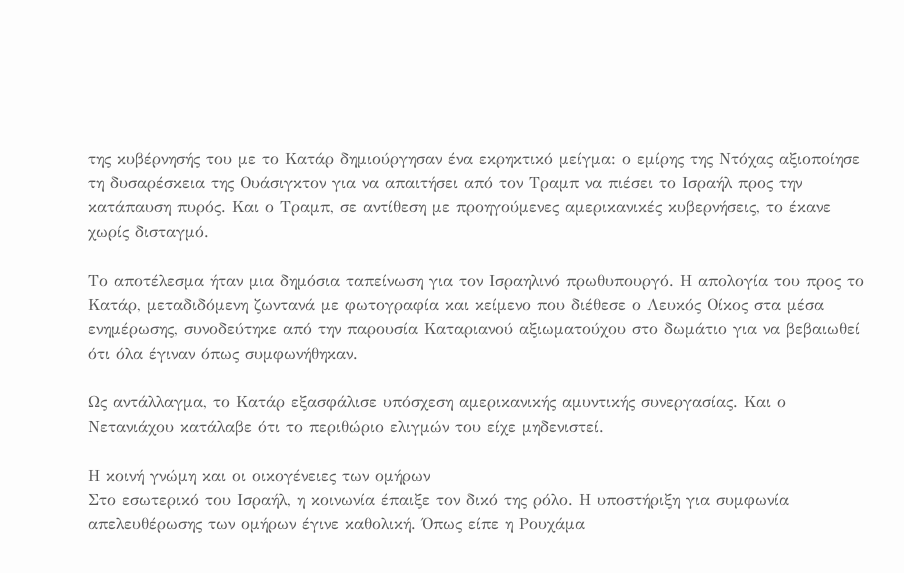της κυβέρνησής του με το Κατάρ δημιούργησαν ένα εκρηκτικό μείγμα: ο εμίρης της Ντόχας αξιοποίησε τη δυσαρέσκεια της Ουάσιγκτον για να απαιτήσει από τον Τραμπ να πιέσει το Ισραήλ προς την κατάπαυση πυρός. Και ο Τραμπ, σε αντίθεση με προηγούμενες αμερικανικές κυβερνήσεις, το έκανε χωρίς δισταγμό.

Το αποτέλεσμα ήταν μια δημόσια ταπείνωση για τον Ισραηλινό πρωθυπουργό. Η απολογία του προς το Κατάρ, μεταδιδόμενη ζωντανά με φωτογραφία και κείμενο που διέθεσε ο Λευκός Οίκος στα μέσα ενημέρωσης, συνοδεύτηκε από την παρουσία Καταριανού αξιωματούχου στο δωμάτιο για να βεβαιωθεί ότι όλα έγιναν όπως συμφωνήθηκαν.

Ως αντάλλαγμα, το Κατάρ εξασφάλισε υπόσχεση αμερικανικής αμυντικής συνεργασίας. Και ο Νετανιάχου κατάλαβε ότι το περιθώριο ελιγμών του είχε μηδενιστεί.

Η κοινή γνώμη και οι οικογένειες των ομήρων
Στο εσωτερικό του Ισραήλ, η κοινωνία έπαιξε τον δικό της ρόλο. Η υποστήριξη για συμφωνία απελευθέρωσης των ομήρων έγινε καθολική. Όπως είπε η Ρουχάμα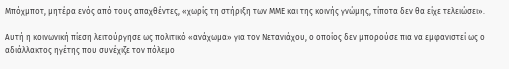Μπόχμποτ, μητέρα ενός από τους απαχθέντες, «χωρίς τη στήριξη των ΜΜΕ και της κοινής γνώμης, τίποτα δεν θα είχε τελειώσει».

Αυτή η κοινωνική πίεση λειτούργησε ως πολιτικό «ανάχωμα» για τον Νετανιάχου, ο οποίος δεν μπορούσε πια να εμφανιστεί ως ο αδιάλλακτος ηγέτης που συνέχιζε τον πόλεμο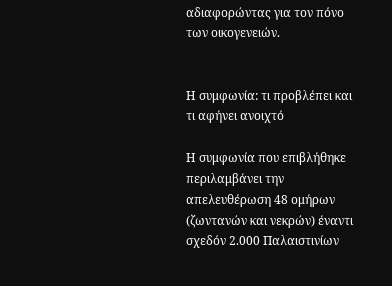αδιαφορώντας για τον πόνο των οικογενειών.


Η συμφωνία: τι προβλέπει και τι αφήνει ανοιχτό

Η συμφωνία που επιβλήθηκε περιλαμβάνει την απελευθέρωση 48 ομήρων (ζωντανών και νεκρών) έναντι σχεδόν 2.000 Παλαιστινίων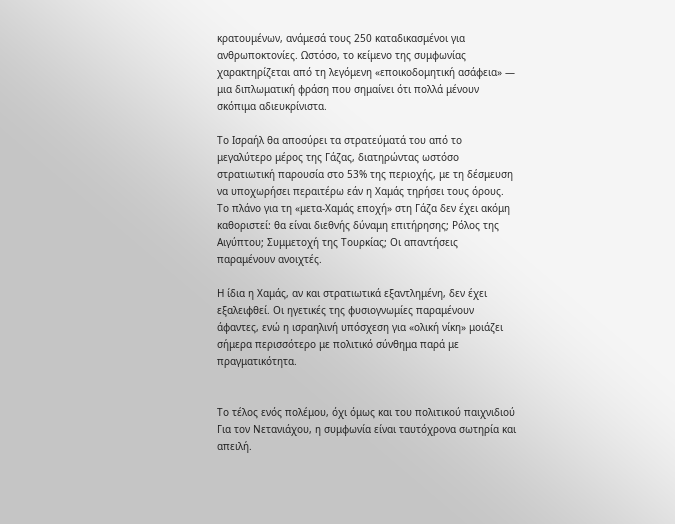κρατουμένων, ανάμεσά τους 250 καταδικασμένοι για ανθρωποκτονίες. Ωστόσο, το κείμενο της συμφωνίας χαρακτηρίζεται από τη λεγόμενη «εποικοδομητική ασάφεια» — μια διπλωματική φράση που σημαίνει ότι πολλά μένουν σκόπιμα αδιευκρίνιστα.

Το Ισραήλ θα αποσύρει τα στρατεύματά του από το μεγαλύτερο μέρος της Γάζας, διατηρώντας ωστόσο στρατιωτική παρουσία στο 53% της περιοχής, με τη δέσμευση να υποχωρήσει περαιτέρω εάν η Χαμάς τηρήσει τους όρους. Το πλάνο για τη «μετα-Χαμάς εποχή» στη Γάζα δεν έχει ακόμη καθοριστεί: θα είναι διεθνής δύναμη επιτήρησης; Ρόλος της Αιγύπτου; Συμμετοχή της Τουρκίας; Οι απαντήσεις παραμένουν ανοιχτές.

Η ίδια η Χαμάς, αν και στρατιωτικά εξαντλημένη, δεν έχει εξαλειφθεί. Οι ηγετικές της φυσιογνωμίες παραμένουν άφαντες, ενώ η ισραηλινή υπόσχεση για «ολική νίκη» μοιάζει σήμερα περισσότερο με πολιτικό σύνθημα παρά με πραγματικότητα.


Το τέλος ενός πολέμου, όχι όμως και του πολιτικού παιχνιδιού
Για τον Νετανιάχου, η συμφωνία είναι ταυτόχρονα σωτηρία και απειλή.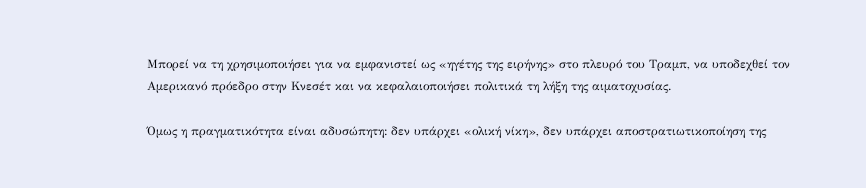Μπορεί να τη χρησιμοποιήσει για να εμφανιστεί ως «ηγέτης της ειρήνης» στο πλευρό του Τραμπ, να υποδεχθεί τον Αμερικανό πρόεδρο στην Κνεσέτ και να κεφαλαιοποιήσει πολιτικά τη λήξη της αιματοχυσίας.

Όμως η πραγματικότητα είναι αδυσώπητη: δεν υπάρχει «ολική νίκη», δεν υπάρχει αποστρατιωτικοποίηση της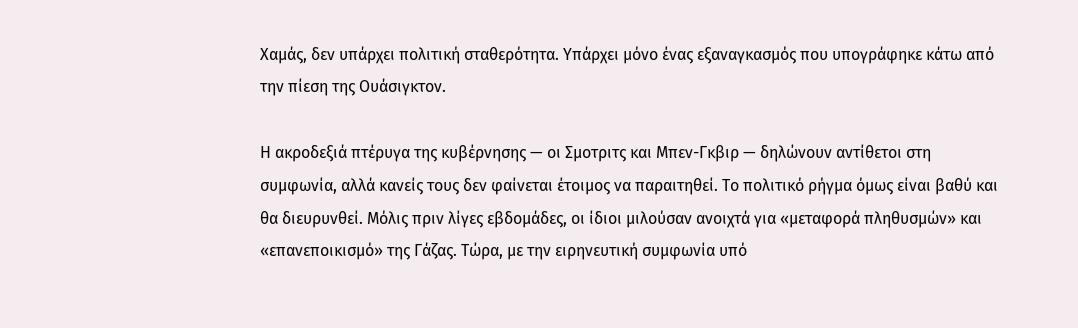Χαμάς, δεν υπάρχει πολιτική σταθερότητα. Υπάρχει μόνο ένας εξαναγκασμός που υπογράφηκε κάτω από την πίεση της Ουάσιγκτον.

Η ακροδεξιά πτέρυγα της κυβέρνησης — οι Σμοτριτς και Μπεν-Γκβιρ — δηλώνουν αντίθετοι στη συμφωνία, αλλά κανείς τους δεν φαίνεται έτοιμος να παραιτηθεί. Το πολιτικό ρήγμα όμως είναι βαθύ και θα διευρυνθεί. Μόλις πριν λίγες εβδομάδες, οι ίδιοι μιλούσαν ανοιχτά για «μεταφορά πληθυσμών» και «επανεποικισμό» της Γάζας. Τώρα, με την ειρηνευτική συμφωνία υπό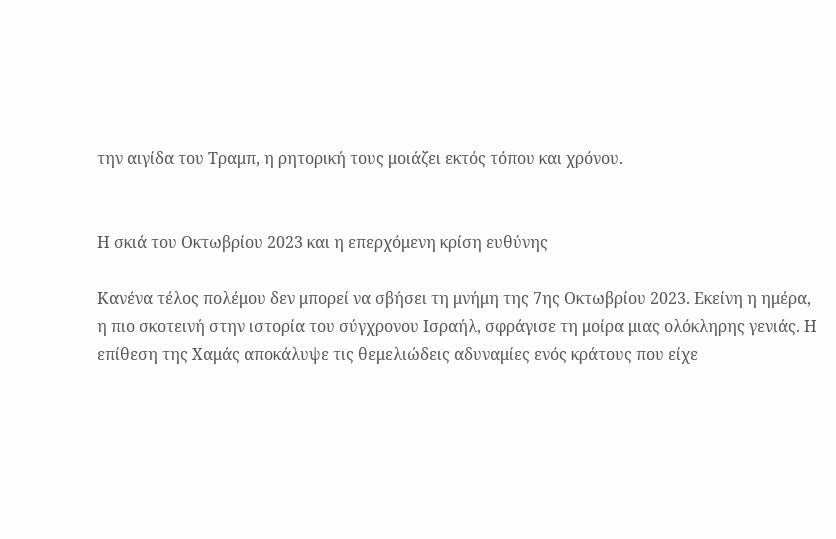την αιγίδα του Τραμπ, η ρητορική τους μοιάζει εκτός τόπου και χρόνου.


Η σκιά του Οκτωβρίου 2023 και η επερχόμενη κρίση ευθύνης

Κανένα τέλος πολέμου δεν μπορεί να σβήσει τη μνήμη της 7ης Οκτωβρίου 2023. Εκείνη η ημέρα, η πιο σκοτεινή στην ιστορία του σύγχρονου Ισραήλ, σφράγισε τη μοίρα μιας ολόκληρης γενιάς. Η επίθεση της Χαμάς αποκάλυψε τις θεμελιώδεις αδυναμίες ενός κράτους που είχε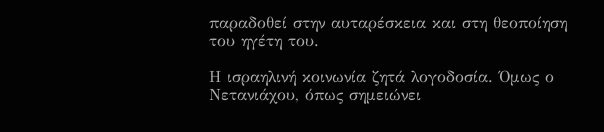παραδοθεί στην αυταρέσκεια και στη θεοποίηση του ηγέτη του.

Η ισραηλινή κοινωνία ζητά λογοδοσία. Όμως ο Νετανιάχου, όπως σημειώνει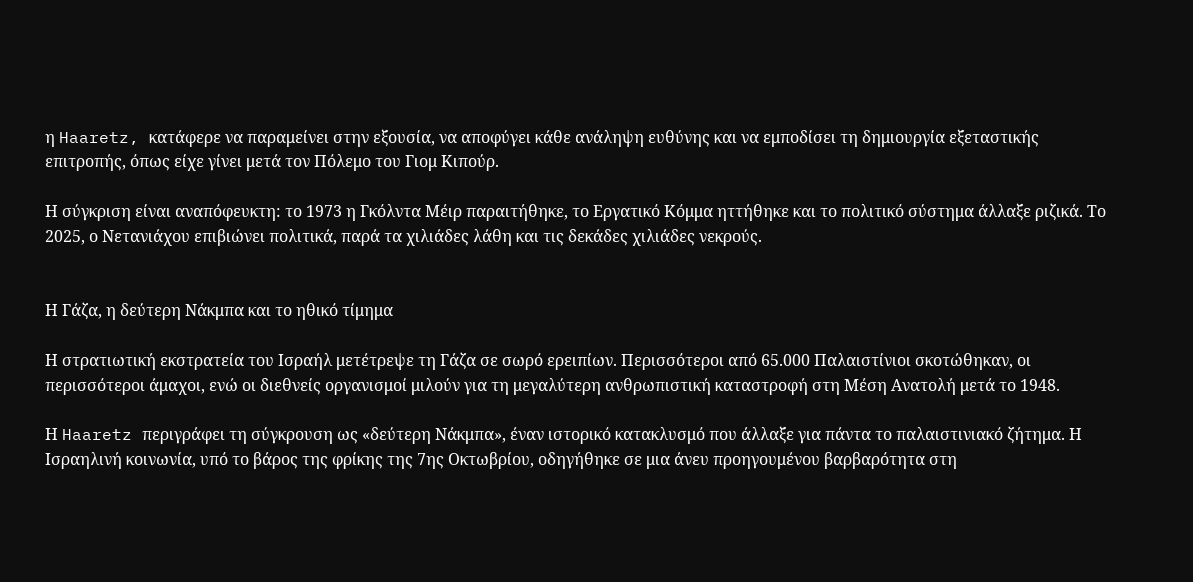η Haaretz, κατάφερε να παραμείνει στην εξουσία, να αποφύγει κάθε ανάληψη ευθύνης και να εμποδίσει τη δημιουργία εξεταστικής επιτροπής, όπως είχε γίνει μετά τον Πόλεμο του Γιομ Κιπούρ.

Η σύγκριση είναι αναπόφευκτη: το 1973 η Γκόλντα Μέιρ παραιτήθηκε, το Εργατικό Κόμμα ηττήθηκε και το πολιτικό σύστημα άλλαξε ριζικά. Το 2025, ο Νετανιάχου επιβιώνει πολιτικά, παρά τα χιλιάδες λάθη και τις δεκάδες χιλιάδες νεκρούς.


Η Γάζα, η δεύτερη Νάκμπα και το ηθικό τίμημα

Η στρατιωτική εκστρατεία του Ισραήλ μετέτρεψε τη Γάζα σε σωρό ερειπίων. Περισσότεροι από 65.000 Παλαιστίνιοι σκοτώθηκαν, οι περισσότεροι άμαχοι, ενώ οι διεθνείς οργανισμοί μιλούν για τη μεγαλύτερη ανθρωπιστική καταστροφή στη Μέση Ανατολή μετά το 1948.

Η Haaretz περιγράφει τη σύγκρουση ως «δεύτερη Νάκμπα», έναν ιστορικό κατακλυσμό που άλλαξε για πάντα το παλαιστινιακό ζήτημα. Η Ισραηλινή κοινωνία, υπό το βάρος της φρίκης της 7ης Οκτωβρίου, οδηγήθηκε σε μια άνευ προηγουμένου βαρβαρότητα στη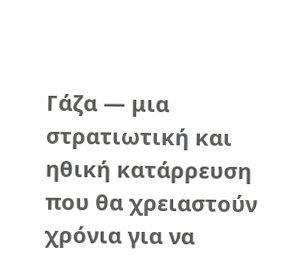Γάζα — μια στρατιωτική και ηθική κατάρρευση που θα χρειαστούν χρόνια για να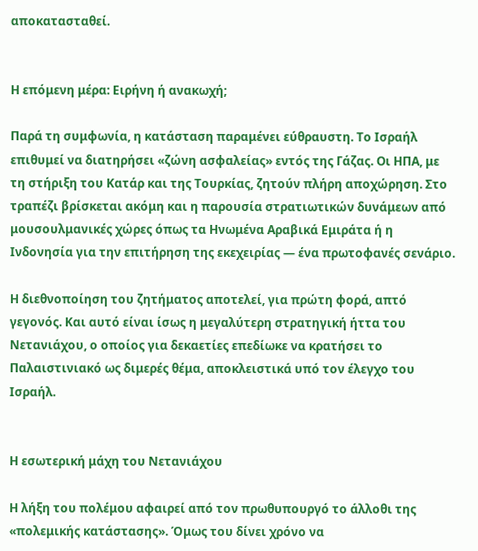αποκατασταθεί.


Η επόμενη μέρα: Ειρήνη ή ανακωχή;

Παρά τη συμφωνία, η κατάσταση παραμένει εύθραυστη. Το Ισραήλ επιθυμεί να διατηρήσει «ζώνη ασφαλείας» εντός της Γάζας. Οι ΗΠΑ, με τη στήριξη του Κατάρ και της Τουρκίας, ζητούν πλήρη αποχώρηση. Στο τραπέζι βρίσκεται ακόμη και η παρουσία στρατιωτικών δυνάμεων από μουσουλμανικές χώρες όπως τα Ηνωμένα Αραβικά Εμιράτα ή η Ινδονησία για την επιτήρηση της εκεχειρίας — ένα πρωτοφανές σενάριο.

Η διεθνοποίηση του ζητήματος αποτελεί, για πρώτη φορά, απτό γεγονός. Και αυτό είναι ίσως η μεγαλύτερη στρατηγική ήττα του Νετανιάχου, ο οποίος για δεκαετίες επεδίωκε να κρατήσει το Παλαιστινιακό ως διμερές θέμα, αποκλειστικά υπό τον έλεγχο του Ισραήλ.


Η εσωτερική μάχη του Νετανιάχου

Η λήξη του πολέμου αφαιρεί από τον πρωθυπουργό το άλλοθι της «πολεμικής κατάστασης». Όμως του δίνει χρόνο να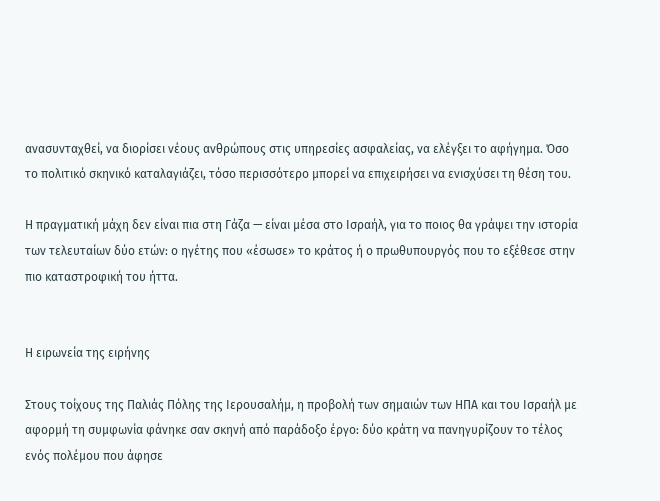ανασυνταχθεί, να διορίσει νέους ανθρώπους στις υπηρεσίες ασφαλείας, να ελέγξει το αφήγημα. Όσο το πολιτικό σκηνικό καταλαγιάζει, τόσο περισσότερο μπορεί να επιχειρήσει να ενισχύσει τη θέση του.

Η πραγματική μάχη δεν είναι πια στη Γάζα — είναι μέσα στο Ισραήλ, για το ποιος θα γράψει την ιστορία των τελευταίων δύο ετών: ο ηγέτης που «έσωσε» το κράτος ή ο πρωθυπουργός που το εξέθεσε στην πιο καταστροφική του ήττα.


Η ειρωνεία της ειρήνης

Στους τοίχους της Παλιάς Πόλης της Ιερουσαλήμ, η προβολή των σημαιών των ΗΠΑ και του Ισραήλ με αφορμή τη συμφωνία φάνηκε σαν σκηνή από παράδοξο έργο: δύο κράτη να πανηγυρίζουν το τέλος ενός πολέμου που άφησε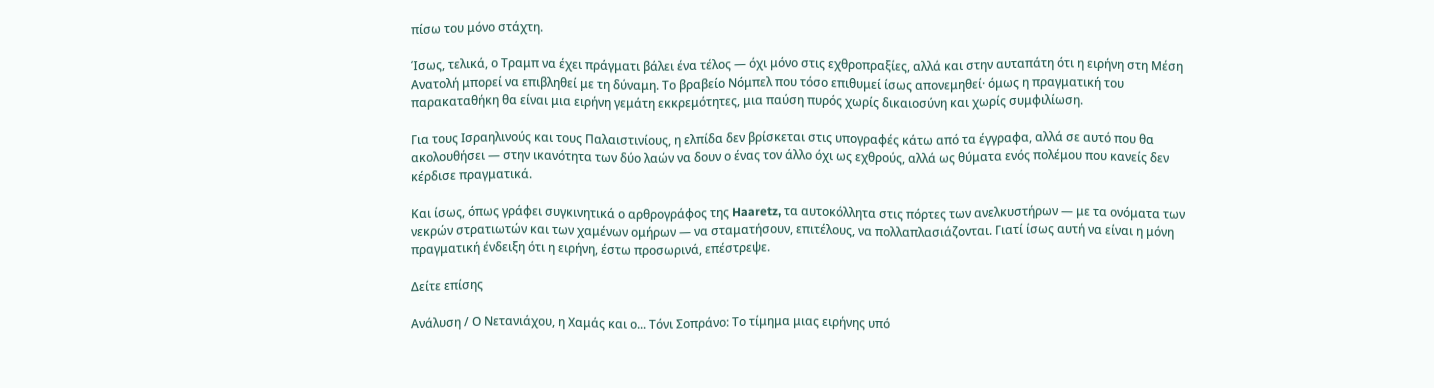πίσω του μόνο στάχτη.

Ίσως, τελικά, ο Τραμπ να έχει πράγματι βάλει ένα τέλος — όχι μόνο στις εχθροπραξίες, αλλά και στην αυταπάτη ότι η ειρήνη στη Μέση Ανατολή μπορεί να επιβληθεί με τη δύναμη. Το βραβείο Νόμπελ που τόσο επιθυμεί ίσως απονεμηθεί· όμως η πραγματική του παρακαταθήκη θα είναι μια ειρήνη γεμάτη εκκρεμότητες, μια παύση πυρός χωρίς δικαιοσύνη και χωρίς συμφιλίωση.

Για τους Ισραηλινούς και τους Παλαιστινίους, η ελπίδα δεν βρίσκεται στις υπογραφές κάτω από τα έγγραφα, αλλά σε αυτό που θα ακολουθήσει — στην ικανότητα των δύο λαών να δουν ο ένας τον άλλο όχι ως εχθρούς, αλλά ως θύματα ενός πολέμου που κανείς δεν κέρδισε πραγματικά.

Και ίσως, όπως γράφει συγκινητικά ο αρθρογράφος της Haaretz, τα αυτοκόλλητα στις πόρτες των ανελκυστήρων — με τα ονόματα των νεκρών στρατιωτών και των χαμένων ομήρων — να σταματήσουν, επιτέλους, να πολλαπλασιάζονται. Γιατί ίσως αυτή να είναι η μόνη πραγματική ένδειξη ότι η ειρήνη, έστω προσωρινά, επέστρεψε.

Δείτε επίσης

Ανάλυση / Ο Νετανιάχου, η Χαμάς και ο... Τόνι Σοπράνο: Το τίμημα μιας ειρήνης υπό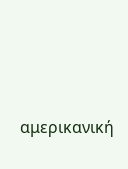αμερικανική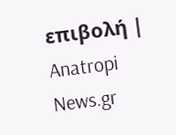επιβολή | Anatropi News.gr